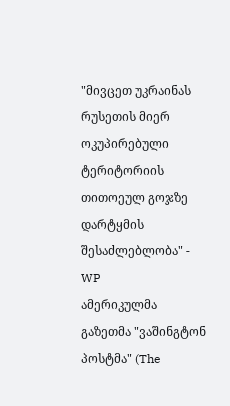"მივცეთ უკრაინას რუსეთის მიერ ოკუპირებული ტერიტორიის თითოეულ გოჯზე დარტყმის შესაძლებლობა" - WP
ამერიკულმა გაზეთმა "ვაშინგტონ პოსტმა" (The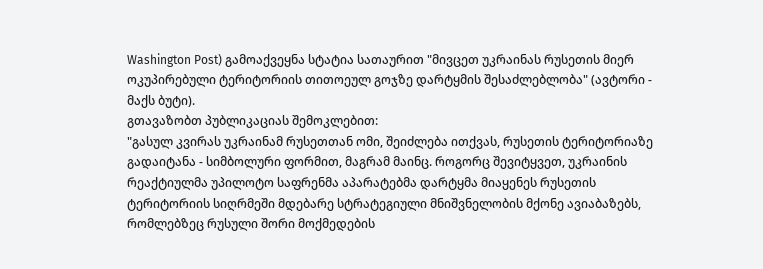Washington Post) გამოაქვეყნა სტატია სათაურით "მივცეთ უკრაინას რუსეთის მიერ ოკუპირებული ტერიტორიის თითოეულ გოჯზე დარტყმის შესაძლებლობა" (ავტორი - მაქს ბუტი).
გთავაზობთ პუბლიკაციას შემოკლებით:
"გასულ კვირას უკრაინამ რუსეთთან ომი, შეიძლება ითქვას, რუსეთის ტერიტორიაზე გადაიტანა - სიმბოლური ფორმით, მაგრამ მაინც. როგორც შევიტყვეთ, უკრაინის რეაქტიულმა უპილოტო საფრენმა აპარატებმა დარტყმა მიაყენეს რუსეთის ტერიტორიის სიღრმეში მდებარე სტრატეგიული მნიშვნელობის მქონე ავიაბაზებს, რომლებზეც რუსული შორი მოქმედების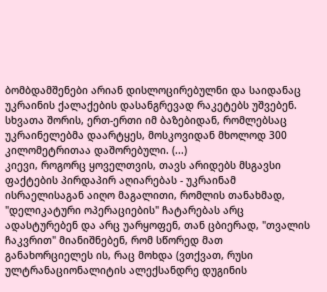ბომბდამშენები არიან დისლოცირებულნი და საიდანაც უკრაინის ქალაქების დასანგრევად რაკეტებს უშვებენ. სხვათა შორის, ერთ-ერთი იმ ბაზებიდან, რომლებსაც უკრაინელებმა დაარტყეს, მოსკოვიდან მხოლოდ 300 კილომეტრითაა დაშორებული. (...)
კიევი, როგორც ყოველთვის, თავს არიდებს მსგავსი ფაქტების პირდაპირ აღიარებას - უკრაინამ ისრაელისაგან აიღო მაგალითი, რომლის თანახმად, "დელიკატური ოპერაციების" ჩატარებას არც ადასტურებენ და არც უარყოფენ, თან ცბიერად, "თვალის ჩაკვრით" მიანიშნებენ, რომ სწორედ მათ განახორციელეს ის, რაც მოხდა (ვთქვათ, რუსი ულტრანაციონალიტის ალექსანდრე დუგინის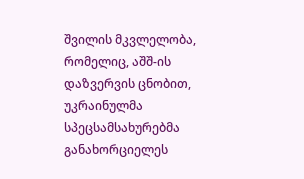შვილის მკვლელობა, რომელიც, აშშ-ის დაზვერვის ცნობით, უკრაინულმა სპეცსამსახურებმა განახორციელეს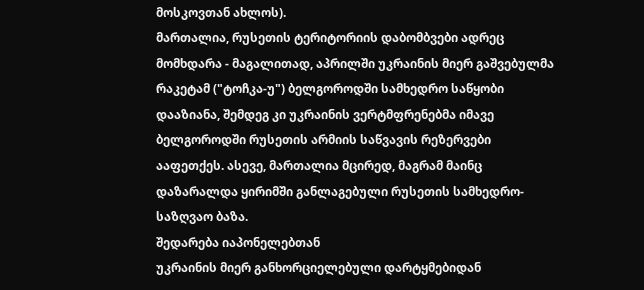მოსკოვთან ახლოს).
მართალია, რუსეთის ტერიტორიის დაბომბვები ადრეც მომხდარა - მაგალითად, აპრილში უკრაინის მიერ გაშვებულმა რაკეტამ ("ტოჩკა-უ") ბელგოროდში სამხედრო საწყობი დააზიანა, შემდეგ კი უკრაინის ვერტმფრენებმა იმავე ბელგოროდში რუსეთის არმიის საწვავის რეზერვები ააფეთქეს. ასევე, მართალია მცირედ, მაგრამ მაინც დაზარალდა ყირიმში განლაგებული რუსეთის სამხედრო-საზღვაო ბაზა.
შედარება იაპონელებთან
უკრაინის მიერ განხორციელებული დარტყმებიდან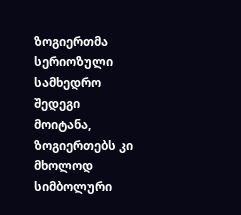ზოგიერთმა სერიოზული სამხედრო შედეგი მოიტანა, ზოგიერთებს კი მხოლოდ სიმბოლური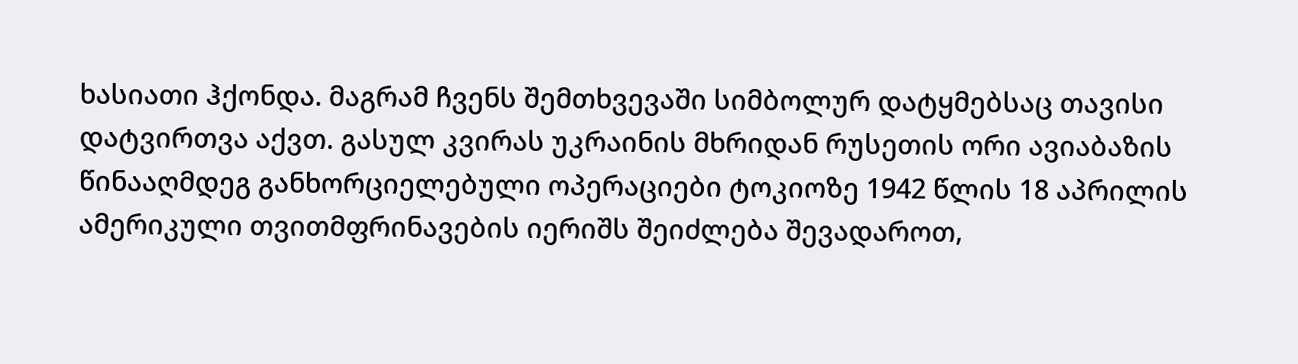ხასიათი ჰქონდა. მაგრამ ჩვენს შემთხვევაში სიმბოლურ დატყმებსაც თავისი დატვირთვა აქვთ. გასულ კვირას უკრაინის მხრიდან რუსეთის ორი ავიაბაზის წინააღმდეგ განხორციელებული ოპერაციები ტოკიოზე 1942 წლის 18 აპრილის ამერიკული თვითმფრინავების იერიშს შეიძლება შევადაროთ,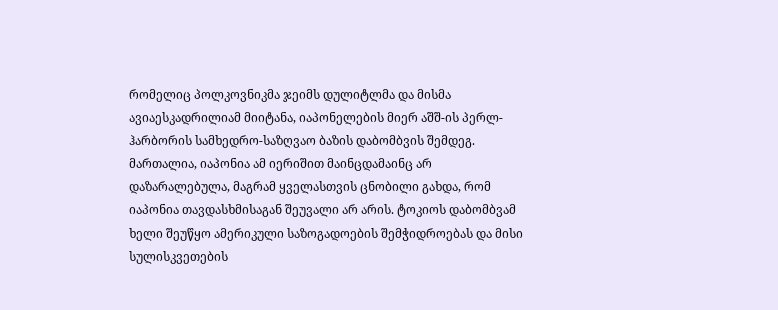რომელიც პოლკოვნიკმა ჯეიმს დულიტლმა და მისმა ავიაესკადრილიამ მიიტანა, იაპონელების მიერ აშშ-ის პერლ-ჰარბორის სამხედრო-საზღვაო ბაზის დაბომბვის შემდეგ. მართალია, იაპონია ამ იერიშით მაინცდამაინც არ დაზარალებულა, მაგრამ ყველასთვის ცნობილი გახდა, რომ იაპონია თავდასხმისაგან შეუვალი არ არის. ტოკიოს დაბომბვამ ხელი შეუწყო ამერიკული საზოგადოების შემჭიდროებას და მისი სულისკვეთების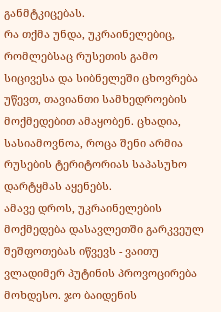განმტკიცებას.
რა თქმა უნდა, უკრაინელებიც, რომლებსაც რუსეთის გამო სიცივესა და სიბნელეში ცხოვრება უწევთ, თავიანთი სამხედროების მოქმედებით ამაყობენ. ცხადია, სასიამოვნოა, როცა შენი არმია რუსების ტერიტორიას საპასუხო დარტყმას აყენებს.
ამავე დროს, უკრაინელების მოქმედება დასავლეთში გარკვეულ შეშფოთებას იწვევს - ვაითუ ვლადიმერ პუტინის პროვოცირება მოხდესო. ჯო ბაიდენის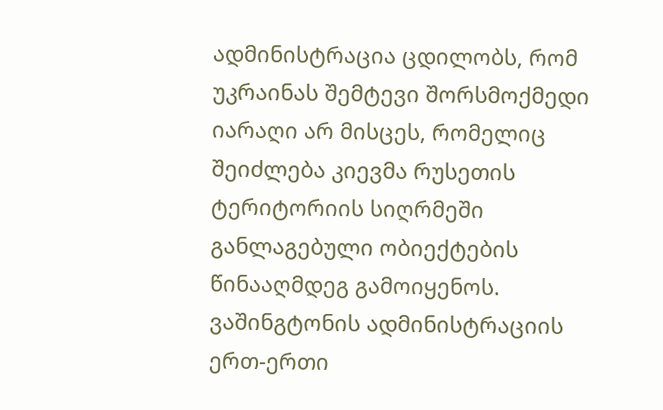ადმინისტრაცია ცდილობს, რომ უკრაინას შემტევი შორსმოქმედი იარაღი არ მისცეს, რომელიც შეიძლება კიევმა რუსეთის ტერიტორიის სიღრმეში განლაგებული ობიექტების წინააღმდეგ გამოიყენოს. ვაშინგტონის ადმინისტრაციის ერთ-ერთი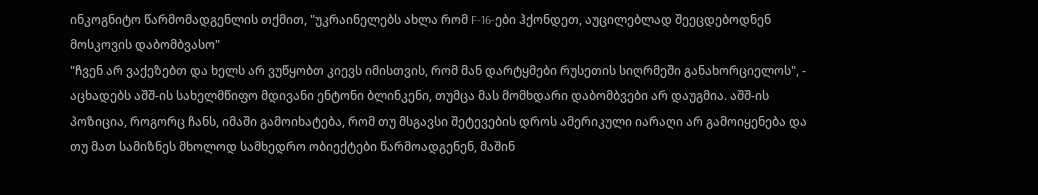ინკოგნიტო წარმომადგენლის თქმით, "უკრაინელებს ახლა რომ F-16-ები ჰქონდეთ, აუცილებლად შეეცდებოდნენ მოსკოვის დაბომბვასო"
"ჩვენ არ ვაქეზებთ და ხელს არ ვუწყობთ კიევს იმისთვის, რომ მან დარტყმები რუსეთის სიღრმეში განახორციელოს", - აცხადებს აშშ-ის სახელმწიფო მდივანი ენტონი ბლინკენი, თუმცა მას მომხდარი დაბომბვები არ დაუგმია. აშშ-ის პოზიცია, როგორც ჩანს, იმაში გამოიხატება, რომ თუ მსგავსი შეტევების დროს ამერიკული იარაღი არ გამოიყენება და თუ მათ სამიზნეს მხოლოდ სამხედრო ობიექტები წარმოადგენენ, მაშინ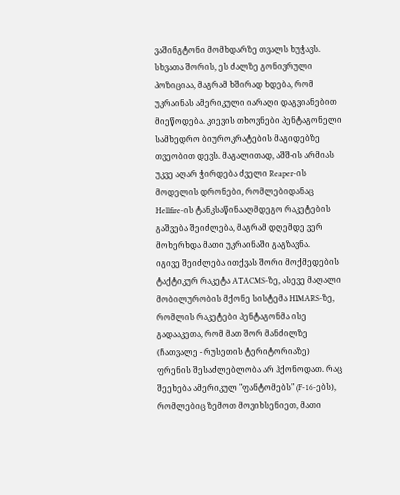ვაშინგტონი მომხდარზე თვალს ხუჭავს.
სხვათა შორის, ეს ძალზე გონივრული პოზიციაა, მაგრამ ხშირად ხდება, რომ უკრაინას ამერიკული იარაღი დაგვიანებით მიეწოდება. კიევის თხოვნები პენტაგონელი სამხედრო ბიუროკრატების მაგიდებზე თვეობით დევს. მაგალითად, აშშ-ის არმიას უკვე აღარ ჭირდება ძველი Reaper-ის მოდელის დრონები, რომლებიდანაც Hellfire-ის ტანკსაწინააღმდეგო რაკეტების გაშვება შეიძლება, მაგრამ დღემდე ვერ მოხერხდა მათი უკრაინაში გაგზავნა.
იგივე შეიძლება ითქვას შორი მოქმედების ტაქტიკურ რაკეტა ATACMS-ზე, ასევე მაღალი მობილურობის მქონე სისტემა HIMARS-ზე, რომლის რაკეტები პენტაგონმა ისე გადააკეთა, რომ მათ შორ მანძილზე (ჩათვალე - რუსეთის ტერიტორიაზე) ფრენის შესაძლებლობა არ ჰქონოდათ. რაც შეეხება ამერიკულ "ფანტომებს" (F-16-ებს), რომლებიც ზემოთ მოვიხსენიეთ, მათი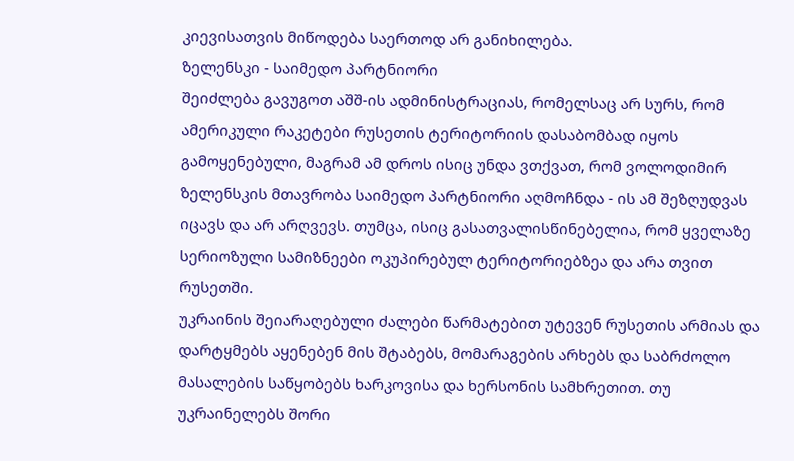კიევისათვის მიწოდება საერთოდ არ განიხილება.
ზელენსკი - საიმედო პარტნიორი
შეიძლება გავუგოთ აშშ-ის ადმინისტრაციას, რომელსაც არ სურს, რომ ამერიკული რაკეტები რუსეთის ტერიტორიის დასაბომბად იყოს გამოყენებული, მაგრამ ამ დროს ისიც უნდა ვთქვათ, რომ ვოლოდიმირ ზელენსკის მთავრობა საიმედო პარტნიორი აღმოჩნდა - ის ამ შეზღუდვას იცავს და არ არღვევს. თუმცა, ისიც გასათვალისწინებელია, რომ ყველაზე სერიოზული სამიზნეები ოკუპირებულ ტერიტორიებზეა და არა თვით რუსეთში.
უკრაინის შეიარაღებული ძალები წარმატებით უტევენ რუსეთის არმიას და დარტყმებს აყენებენ მის შტაბებს, მომარაგების არხებს და საბრძოლო მასალების საწყობებს ხარკოვისა და ხერსონის სამხრეთით. თუ უკრაინელებს შორი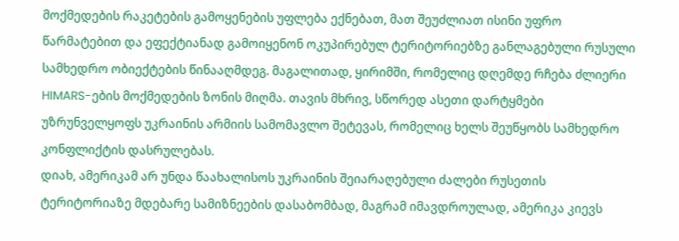მოქმედების რაკეტების გამოყენების უფლება ექნებათ, მათ შეუძლიათ ისინი უფრო წარმატებით და ეფექტიანად გამოიყენონ ოკუპირებულ ტერიტორიებზე განლაგებული რუსული სამხედრო ობიექტების წინააღმდეგ. მაგალითად, ყირიმში, რომელიც დღემდე რჩება ძლიერი HIMARS-ების მოქმედების ზონის მიღმა. თავის მხრივ, სწორედ ასეთი დარტყმები უზრუნველყოფს უკრაინის არმიის სამომავლო შეტევას, რომელიც ხელს შეუწყობს სამხედრო კონფლიქტის დასრულებას.
დიახ, ამერიკამ არ უნდა წაახალისოს უკრაინის შეიარაღებული ძალები რუსეთის ტერიტორიაზე მდებარე სამიზნეების დასაბომბად, მაგრამ იმავდროულად, ამერიკა კიევს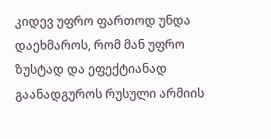კიდევ უფრო ფართოდ უნდა დაეხმაროს, რომ მან უფრო ზუსტად და ეფექტიანად გაანადგუროს რუსული არმიის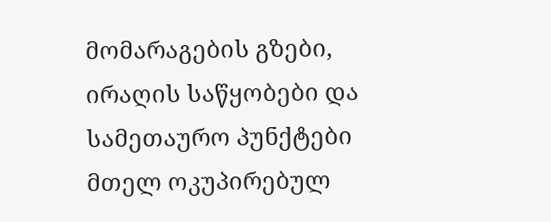მომარაგების გზები, ირაღის საწყობები და სამეთაურო პუნქტები მთელ ოკუპირებულ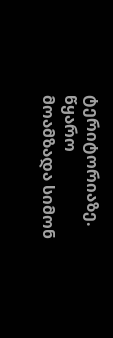ტერიტორიაზე. წყარო
მოამზადა სიმონ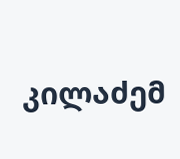კილაძემ